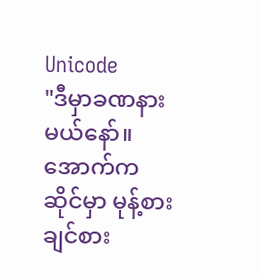Unicode
"ဒီမှာခဏနားမယ်နော်။ အောက်ကဆိုင်မှာ မုန့်စားချင်စား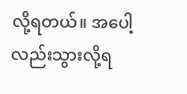လို့ရတယ်။ အပေါ့လည်းသွားလို့ရ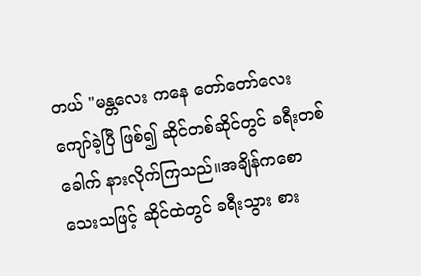တယ် "မန္တလေး ကနေ တော်တော်လေး ကျော်ခဲ့ပြီ ဖြစ်၍ ဆိုင်တစ်ဆိုင်တွင် ခရီးတစ်ခေါက် နားလိုက်ကြသည်။အချိန်ကစောသေးသဖြင့် ဆိုင်ထဲတွင် ခရီးသွား စား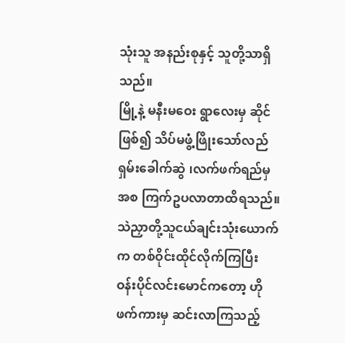သုံးသူ အနည်းစုနှင့် သူတို့သာရှိသည်။
မြို့နဲ့ မနီးမဝေး ရွာလေးမှ ဆိုင်ဖြစ်၍ သိပ်မဖွံ့ဖြိုးသော်လည် ရှမ်းခေါက်ဆွဲ ၊လက်ဖက်ရည်မှအစ ကြက်ဥပလာတာထိရသည်။
သဲညှာတို့သူငယ်ချင်းသုံးယောက်က တစ်ဝိုင်းထိုင်လိုက်ကြပြီး ဝန်းပိုင်လင်းမောင်ကတော့ ဟိုဖက်ကားမှ ဆင်းလာကြသည့်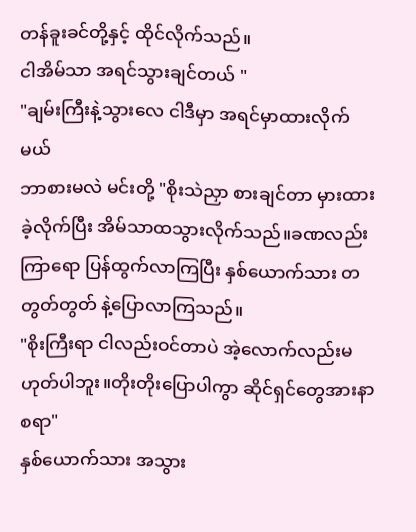တန်ခူးခင်တို့နှင့် ထိုင်လိုက်သည်။
ငါအိမ်သာ အရင်သွားချင်တယ် "
"ချမ်းကြီးနဲ့သွားလေ ငါဒီမှာ အရင်မှာထားလိုက်မယ်
ဘာစားမလဲ မင်းတို့ "စိုးသဲညှာ စားချင်တာ မှားထားခဲ့လိုက်ပြီး အိမ်သာထသွားလိုက်သည်။ခဏလည်းကြာရော ပြန်ထွက်လာကြပြီး နှစ်ယောက်သား တတွတ်တွတ် နဲ့ပြောလာကြသည်။
"စိုးကြီးရာ ငါလည်းဝင်တာပဲ အဲ့လောက်လည်းမဟုတ်ပါဘူး။တိုးတိုးပြောပါကွာ ဆိုင်ရှင်တွေအားနာစရာ"
နှစ်ယောက်သား အသွား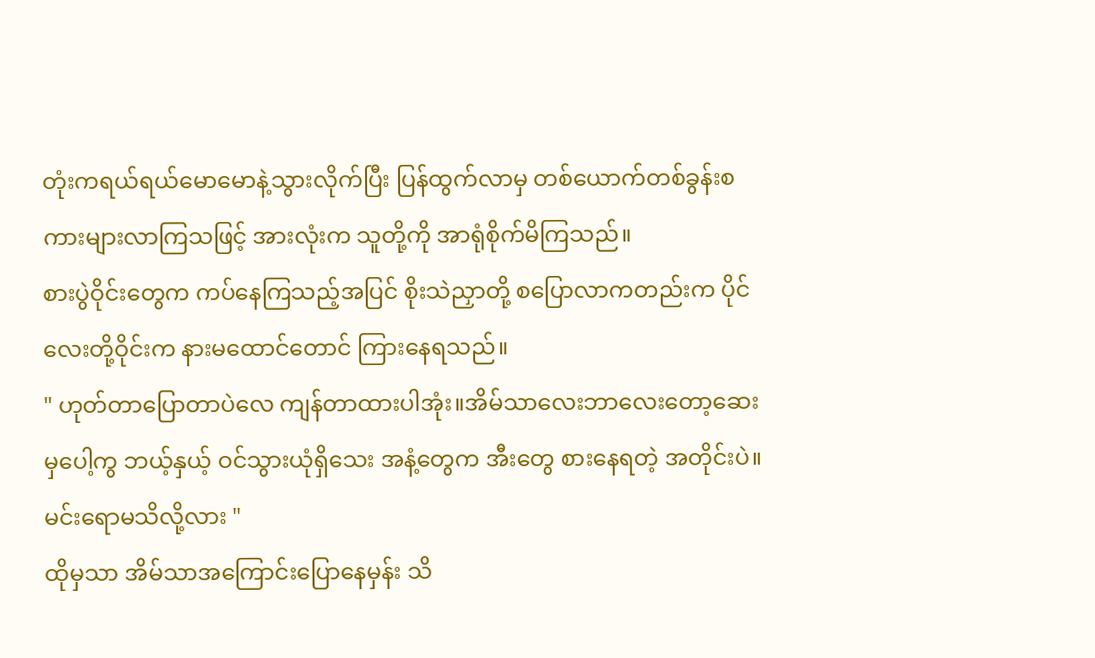တုံးကရယ်ရယ်မောမောနဲ့သွားလိုက်ပြီး ပြန်ထွက်လာမှ တစ်ယောက်တစ်ခွန်းစကားများလာကြသဖြင့် အားလုံးက သူတို့ကို အာရုံစိုက်မိကြသည်။
စားပွဲဝိုင်းတွေက ကပ်နေကြသည့်အပြင် စိုးသဲညှာတို့ စပြောလာကတည်းက ပိုင်လေးတို့ဝိုင်းက နားမထောင်တောင် ကြားနေရသည်။
" ဟုတ်တာပြောတာပဲလေ ကျန်တာထားပါအုံး။အိမ်သာလေးဘာလေးတော့ဆေးမှပေါ့ကွ ဘယ့်နှယ့် ဝင်သွားယုံရှိသေး အနံ့တွေက အီးတွေ စားနေရတဲ့ အတိုင်းပဲ။ မင်းရောမသိလို့လား "
ထိုမှသာ အိမ်သာအကြောင်းပြောနေမှန်း သိ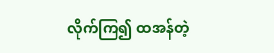လိုက်ကြ၍ ထအန်တဲ့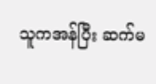သူကအန်ပြီး ဆက်မ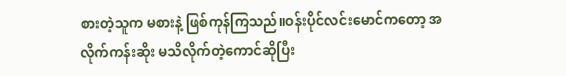စားတဲ့သူက မစားနဲ့ ဖြစ်ကုန်ကြသည်။ဝန်းပိုင်လင်းမောင်ကတော့ အလိုက်ကန်းဆိုး မသိလိုက်တဲ့ကောင်ဆိုပြီး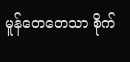မူန်တေတေသာ စိုက်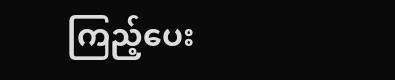ကြည့်ပေး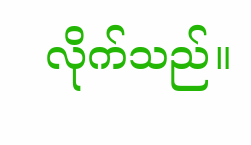လိုက်သည်။